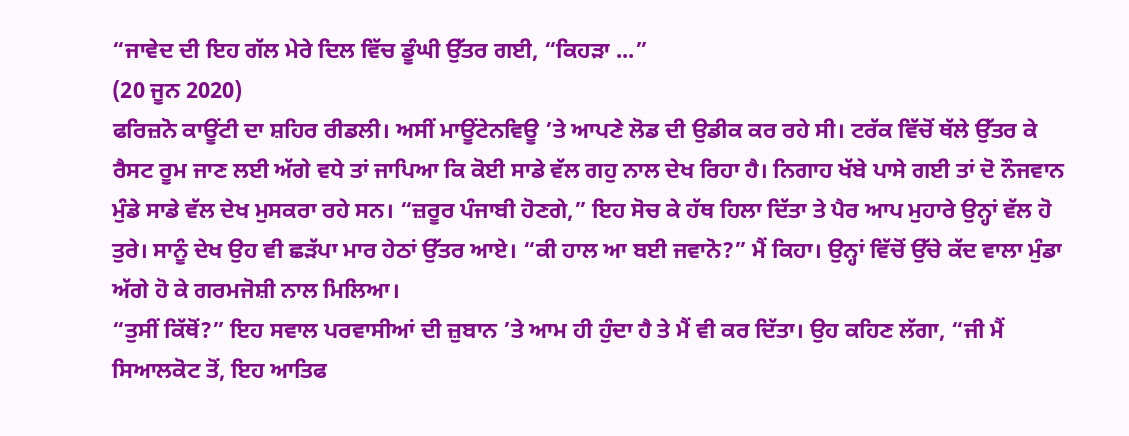“ਜਾਵੇਦ ਦੀ ਇਹ ਗੱਲ ਮੇਰੇ ਦਿਲ ਵਿੱਚ ਡੂੰਘੀ ਉੱਤਰ ਗਈ, “ਕਿਹੜਾ ...”
(20 ਜੂਨ 2020)
ਫਰਿਜ਼ਨੋ ਕਾਊਂਟੀ ਦਾ ਸ਼ਹਿਰ ਰੀਡਲੀ। ਅਸੀਂ ਮਾਊਂਟੇਨਵਿਊ ’ਤੇ ਆਪਣੇ ਲੋਡ ਦੀ ਉਡੀਕ ਕਰ ਰਹੇ ਸੀ। ਟਰੱਕ ਵਿੱਚੋਂ ਥੱਲੇ ਉੱਤਰ ਕੇ ਰੈਸਟ ਰੂਮ ਜਾਣ ਲਈ ਅੱਗੇ ਵਧੇ ਤਾਂ ਜਾਪਿਆ ਕਿ ਕੋਈ ਸਾਡੇ ਵੱਲ ਗਹੁ ਨਾਲ ਦੇਖ ਰਿਹਾ ਹੈ। ਨਿਗਾਹ ਖੱਬੇ ਪਾਸੇ ਗਈ ਤਾਂ ਦੋ ਨੌਜਵਾਨ ਮੁੰਡੇ ਸਾਡੇ ਵੱਲ ਦੇਖ ਮੁਸਕਰਾ ਰਹੇ ਸਨ। “ਜ਼ਰੂਰ ਪੰਜਾਬੀ ਹੋਣਗੇ,” ਇਹ ਸੋਚ ਕੇ ਹੱਥ ਹਿਲਾ ਦਿੱਤਾ ਤੇ ਪੈਰ ਆਪ ਮੁਹਾਰੇ ਉਨ੍ਹਾਂ ਵੱਲ ਹੋ ਤੁਰੇ। ਸਾਨੂੰ ਦੇਖ ਉਹ ਵੀ ਛੜੱਪਾ ਮਾਰ ਹੇਠਾਂ ਉੱਤਰ ਆਏ। “ਕੀ ਹਾਲ ਆ ਬਈ ਜਵਾਨੋ?” ਮੈਂ ਕਿਹਾ। ਉਨ੍ਹਾਂ ਵਿੱਚੋਂ ਉੱਚੇ ਕੱਦ ਵਾਲਾ ਮੁੰਡਾ ਅੱਗੇ ਹੋ ਕੇ ਗਰਮਜੋਸ਼ੀ ਨਾਲ ਮਿਲਿਆ।
“ਤੁਸੀਂ ਕਿੱਥੋਂ?” ਇਹ ਸਵਾਲ ਪਰਵਾਸੀਆਂ ਦੀ ਜ਼ੁਬਾਨ ’ਤੇ ਆਮ ਹੀ ਹੁੰਦਾ ਹੈ ਤੇ ਮੈਂ ਵੀ ਕਰ ਦਿੱਤਾ। ਉਹ ਕਹਿਣ ਲੱਗਾ, “ਜੀ ਮੈਂ ਸਿਆਲਕੋਟ ਤੋਂ, ਇਹ ਆਤਿਫ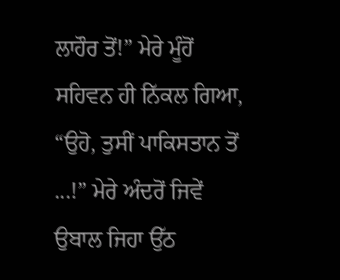ਲਾਹੌਰ ਤੋਂ!” ਮੇਰੇ ਮੂੰਹੋਂ ਸਹਿਵਨ ਹੀ ਨਿੱਕਲ ਗਿਆ, “ਉਹੋ, ਤੁਸੀਂ ਪਾਕਿਸਤਾਨ ਤੋਂ ...!” ਮੇਰੇ ਅੰਦਰੋਂ ਜਿਵੇਂ ਉਬਾਲ ਜਿਹਾ ਉੱਠ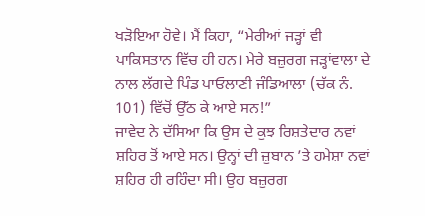ਖੜੋਇਆ ਹੋਵੇ। ਮੈਂ ਕਿਹਾ, “ਮੇਰੀਆਂ ਜੜ੍ਹਾਂ ਵੀ ਪਾਕਿਸਤਾਨ ਵਿੱਚ ਹੀ ਹਨ। ਮੇਰੇ ਬਜ਼ੁਰਗ ਜੜ੍ਹਾਂਵਾਲਾ ਦੇ ਨਾਲ ਲੱਗਦੇ ਪਿੰਡ ਪਾਓਲਾਣੀ ਜੰਡਿਆਲਾ (ਚੱਕ ਨੰ. 101) ਵਿੱਚੋਂ ਉੱਠ ਕੇ ਆਏ ਸਨ!”
ਜਾਵੇਦ ਨੇ ਦੱਸਿਆ ਕਿ ਉਸ ਦੇ ਕੁਝ ਰਿਸ਼ਤੇਦਾਰ ਨਵਾਂ ਸ਼ਹਿਰ ਤੋਂ ਆਏ ਸਨ। ਉਨ੍ਹਾਂ ਦੀ ਜ਼ੁਬਾਨ ’ਤੇ ਹਮੇਸ਼ਾ ਨਵਾਂ ਸ਼ਹਿਰ ਹੀ ਰਹਿੰਦਾ ਸੀ। ਉਹ ਬਜ਼ੁਰਗ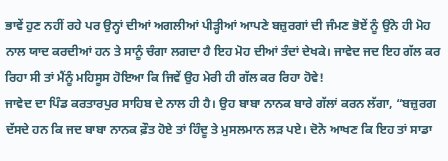ਭਾਵੇਂ ਹੁਣ ਨਹੀਂ ਰਹੇ ਪਰ ਉਨ੍ਹਾਂ ਦੀਆਂ ਅਗਲੀਆਂ ਪੀੜ੍ਹੀਆਂ ਆਪਣੇ ਬਜ਼ੁਰਗਾਂ ਦੀ ਜੰਮਣ ਭੋਏਂ ਨੂੰ ਉਂਨੇ ਹੀ ਮੋਹ ਨਾਲ ਯਾਦ ਕਰਦੀਆਂ ਹਨ ਤੇ ਸਾਨੂੰ ਚੰਗਾ ਲਗਦਾ ਹੈ ਇਹ ਮੋਹ ਦੀਆਂ ਤੰਦਾਂ ਦੇਖਕੇ। ਜਾਵੇਦ ਜਦ ਇਹ ਗੱਲ ਕਰ ਰਿਹਾ ਸੀ ਤਾਂ ਮੈਂਨੂੰ ਮਹਿਸੂਸ ਹੋਇਆ ਕਿ ਜਿਵੇਂ ਉਹ ਮੇਰੀ ਹੀ ਗੱਲ ਕਰ ਰਿਹਾ ਹੋਵੇ!
ਜਾਵੇਦ ਦਾ ਪਿੰਡ ਕਰਤਾਰਪੁਰ ਸਾਹਿਬ ਦੇ ਨਾਲ ਹੀ ਹੈ। ਉਹ ਬਾਬਾ ਨਾਨਕ ਬਾਰੇ ਗੱਲਾਂ ਕਰਨ ਲੱਗਾ, “ਬਜ਼ੁਰਗ ਦੱਸਦੇ ਹਨ ਕਿ ਜਦ ਬਾਬਾ ਨਾਨਕ ਫ਼ੌਤ ਹੋਏ ਤਾਂ ਹਿੰਦੂ ਤੇ ਮੁਸਲਮਾਨ ਲੜ ਪਏ। ਦੋਨੋ ਆਖਣ ਕਿ ਇਹ ਤਾਂ ਸਾਡਾ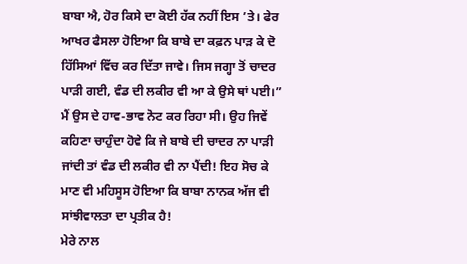ਬਾਬਾ ਐ, ਹੋਰ ਕਿਸੇ ਦਾ ਕੋਈ ਹੱਕ ਨਹੀਂ ਇਸ ’ਤੇ। ਫੇਰ ਆਖਰ ਫੈਸਲਾ ਹੋਇਆ ਕਿ ਬਾਬੇ ਦਾ ਕਫ਼ਨ ਪਾੜ ਕੇ ਦੋ ਹਿੱਸਿਆਂ ਵਿੱਚ ਕਰ ਦਿੱਤਾ ਜਾਵੇ। ਜਿਸ ਜਗ੍ਹਾ ਤੋਂ ਚਾਦਰ ਪਾੜੀ ਗਈ, ਵੰਡ ਦੀ ਲਕੀਰ ਵੀ ਆ ਕੇ ਉਸੇ ਥਾਂ ਪਈ।”
ਮੈਂ ਉਸ ਦੇ ਹਾਵ-ਭਾਵ ਨੋਟ ਕਰ ਰਿਹਾ ਸੀ। ਉਹ ਜਿਵੇਂ ਕਹਿਣਾ ਚਾਹੁੰਦਾ ਹੋਵੇ ਕਿ ਜੇ ਬਾਬੇ ਦੀ ਚਾਦਰ ਨਾ ਪਾੜੀ ਜਾਂਦੀ ਤਾਂ ਵੰਡ ਦੀ ਲਕੀਰ ਵੀ ਨਾ ਪੈਂਦੀ! ਇਹ ਸੋਚ ਕੇ ਮਾਣ ਵੀ ਮਹਿਸੂਸ ਹੋਇਆ ਕਿ ਬਾਬਾ ਨਾਨਕ ਅੱਜ ਵੀ ਸਾਂਝੀਵਾਲਤਾ ਦਾ ਪ੍ਰਤੀਕ ਹੈ!
ਮੇਰੇ ਨਾਲ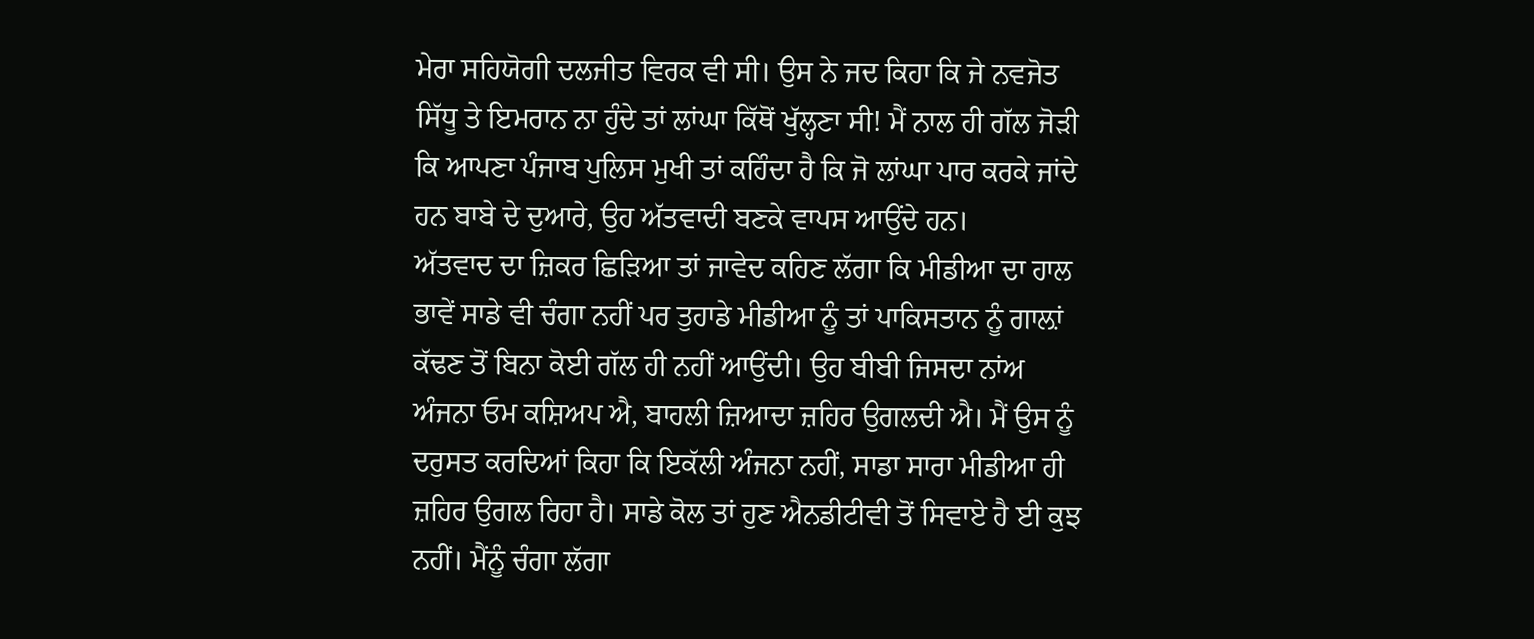ਮੇਰਾ ਸਹਿਯੋਗੀ ਦਲਜੀਤ ਵਿਰਕ ਵੀ ਸੀ। ਉਸ ਨੇ ਜਦ ਕਿਹਾ ਕਿ ਜੇ ਨਵਜੋਤ ਸਿੱਧੂ ਤੇ ਇਮਰਾਨ ਨਾ ਹੁੰਦੇ ਤਾਂ ਲਾਂਘਾ ਕਿੱਥੋਂ ਖੁੱਲ੍ਹਣਾ ਸੀ! ਮੈਂ ਨਾਲ ਹੀ ਗੱਲ ਜੋੜੀ ਕਿ ਆਪਣਾ ਪੰਜਾਬ ਪੁਲਿਸ ਮੁਖੀ ਤਾਂ ਕਹਿੰਦਾ ਹੈ ਕਿ ਜੋ ਲਾਂਘਾ ਪਾਰ ਕਰਕੇ ਜਾਂਦੇ ਹਨ ਬਾਬੇ ਦੇ ਦੁਆਰੇ, ਉਹ ਅੱਤਵਾਦੀ ਬਣਕੇ ਵਾਪਸ ਆਉਂਦੇ ਹਨ।
ਅੱਤਵਾਦ ਦਾ ਜ਼ਿਕਰ ਛਿੜਿਆ ਤਾਂ ਜਾਵੇਦ ਕਹਿਣ ਲੱਗਾ ਕਿ ਮੀਡੀਆ ਦਾ ਹਾਲ ਭਾਵੇਂ ਸਾਡੇ ਵੀ ਚੰਗਾ ਨਹੀਂ ਪਰ ਤੁਹਾਡੇ ਮੀਡੀਆ ਨੂੰ ਤਾਂ ਪਾਕਿਸਤਾਨ ਨੂੰ ਗਾਲ਼ਾਂ ਕੱਢਣ ਤੋਂ ਬਿਨਾ ਕੋਈ ਗੱਲ ਹੀ ਨਹੀਂ ਆਉਂਦੀ। ਉਹ ਬੀਬੀ ਜਿਸਦਾ ਨਾਂਅ ਅੰਜਨਾ ਓਮ ਕਸ਼ਿਅਪ ਐ, ਬਾਹਲੀ ਜ਼ਿਆਦਾ ਜ਼ਹਿਰ ਉਗਲਦੀ ਐ। ਮੈਂ ਉਸ ਨੂੰ ਦਰੁਸਤ ਕਰਦਿਆਂ ਕਿਹਾ ਕਿ ਇਕੱਲੀ ਅੰਜਨਾ ਨਹੀਂ, ਸਾਡਾ ਸਾਰਾ ਮੀਡੀਆ ਹੀ ਜ਼ਹਿਰ ਉਗਲ ਰਿਹਾ ਹੈ। ਸਾਡੇ ਕੋਲ ਤਾਂ ਹੁਣ ਐਨਡੀਟੀਵੀ ਤੋਂ ਸਿਵਾਏ ਹੈ ਈ ਕੁਝ ਨਹੀਂ। ਮੈਂਨੂੰ ਚੰਗਾ ਲੱਗਾ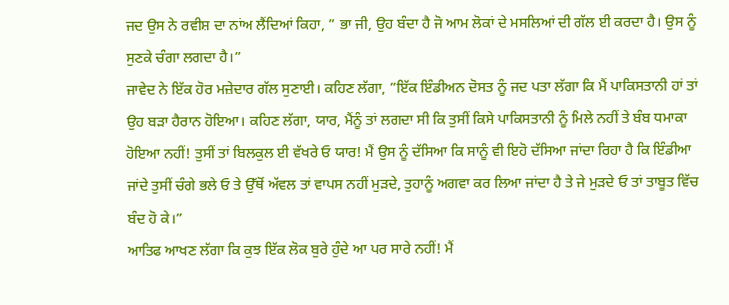ਜਦ ਉਸ ਨੇ ਰਵੀਸ਼ ਦਾ ਨਾਂਅ ਲੈਂਦਿਆਂ ਕਿਹਾ, ” ਭਾ ਜੀ, ਉਹ ਬੰਦਾ ਹੈ ਜੋ ਆਮ ਲੋਕਾਂ ਦੇ ਮਸਲਿਆਂ ਦੀ ਗੱਲ ਈ ਕਰਦਾ ਹੈ। ਉਸ ਨੂੰ ਸੁਣਕੇ ਚੰਗਾ ਲਗਦਾ ਹੈ।”
ਜਾਵੇਦ ਨੇ ਇੱਕ ਹੋਰ ਮਜ਼ੇਦਾਰ ਗੱਲ ਸੁਣਾਈ। ਕਹਿਣ ਲੱਗਾ, ”ਇੱਕ ਇੰਡੀਅਨ ਦੋਸਤ ਨੂੰ ਜਦ ਪਤਾ ਲੱਗਾ ਕਿ ਮੈਂ ਪਾਕਿਸਤਾਨੀ ਹਾਂ ਤਾਂ ਉਹ ਬੜਾ ਹੈਰਾਨ ਹੋਇਆ। ਕਹਿਣ ਲੱਗਾ, ਯਾਰ, ਮੈਂਨੂੰ ਤਾਂ ਲਗਦਾ ਸੀ ਕਿ ਤੁਸੀਂ ਕਿਸੇ ਪਾਕਿਸਤਾਨੀ ਨੂੰ ਮਿਲੇ ਨਹੀਂ ਤੇ ਬੰਬ ਧਮਾਕਾ ਹੋਇਆ ਨਹੀਂ! ਤੁਸੀਂ ਤਾਂ ਬਿਲਕੁਲ ਈ ਵੱਖਰੇ ਓ ਯਾਰ! ਮੈਂ ਉਸ ਨੂੰ ਦੱਸਿਆ ਕਿ ਸਾਨੂੰ ਵੀ ਇਹੋ ਦੱਸਿਆ ਜਾਂਦਾ ਰਿਹਾ ਹੈ ਕਿ ਇੰਡੀਆ ਜਾਂਦੇ ਤੁਸੀਂ ਚੰਗੇ ਭਲੇ ਓ ਤੇ ਉੱਥੋਂ ਅੱਵਲ ਤਾਂ ਵਾਪਸ ਨਹੀਂ ਮੁੜਦੇ, ਤੁਹਾਨੂੰ ਅਗਵਾ ਕਰ ਲਿਆ ਜਾਂਦਾ ਹੈ ਤੇ ਜੇ ਮੁੜਦੇ ਓ ਤਾਂ ਤਾਬੂਤ ਵਿੱਚ ਬੰਦ ਹੋ ਕੇ।”
ਆਤਿਫ ਆਖਣ ਲੱਗਾ ਕਿ ਕੁਝ ਇੱਕ ਲੋਕ ਬੁਰੇ ਹੁੰਦੇ ਆ ਪਰ ਸਾਰੇ ਨਹੀਂ! ਮੈਂ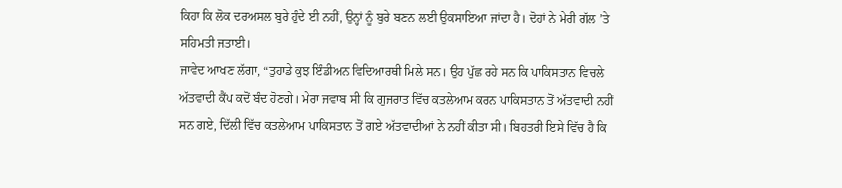ਕਿਹਾ ਕਿ ਲੋਕ ਦਰਅਸਲ ਬੁਰੇ ਹੁੰਦੇ ਈ ਨਹੀਂ, ਉਨ੍ਹਾਂ ਨੂੰ ਬੁਰੇ ਬਣਨ ਲਈ ਉਕਸਾਇਆ ਜਾਂਦਾ ਹੈ। ਦੋਹਾਂ ਨੇ ਮੇਰੀ ਗੱਲ ’ਤੇ ਸਹਿਮਤੀ ਜਤਾਈ।
ਜਾਵੇਦ ਆਖਣ ਲੱਗਾ, “ਤੁਹਾਡੇ ਕੁਝ ਇੰਡੀਅਨ ਵਿਦਿਆਰਥੀ ਮਿਲੇ ਸਨ। ਉਹ ਪੁੱਛ ਰਹੇ ਸਨ ਕਿ ਪਾਕਿਸਤਾਨ ਵਿਚਲੇ ਅੱਤਵਾਦੀ ਕੈਂਪ ਕਦੋਂ ਬੰਦ ਹੋਣਗੇ। ਮੇਰਾ ਜਵਾਬ ਸੀ ਕਿ ਗੁਜਰਾਤ ਵਿੱਚ ਕਤਲੇਆਮ ਕਰਨ ਪਾਕਿਸਤਾਨ ਤੋਂ ਅੱਤਵਾਦੀ ਨਹੀਂ ਸਨ ਗਏ, ਦਿੱਲੀ ਵਿੱਚ ਕਤਲੇਆਮ ਪਾਕਿਸਤਾਨ ਤੋਂ ਗਏ ਅੱਤਵਾਦੀਆਂ ਨੇ ਨਹੀਂ ਕੀਤਾ ਸੀ। ਬਿਹਤਰੀ ਇਸੇ ਵਿੱਚ ਹੈ ਕਿ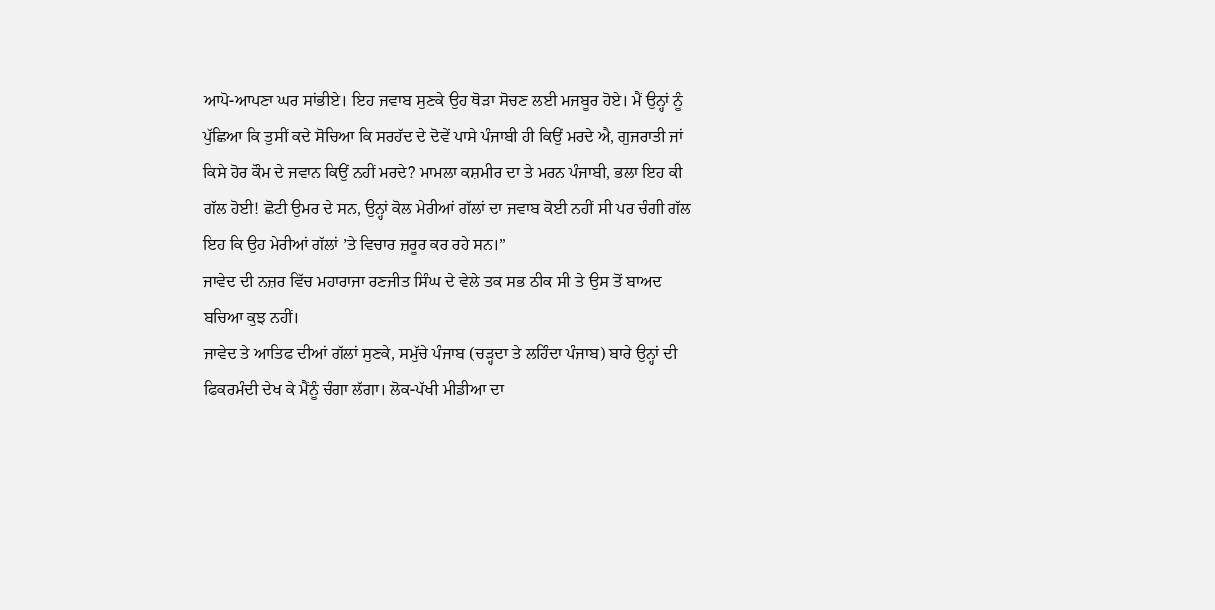ਆਪੋ-ਆਪਣਾ ਘਰ ਸਾਂਭੀਏ। ਇਹ ਜਵਾਬ ਸੁਣਕੇ ਉਹ ਥੋੜਾ ਸੋਚਣ ਲਈ ਮਜਬੂਰ ਹੋਏ। ਮੈਂ ਉਨ੍ਹਾਂ ਨੂੰ ਪੁੱਛਿਆ ਕਿ ਤੁਸੀਂ ਕਦੇ ਸੋਚਿਆ ਕਿ ਸਰਹੱਦ ਦੇ ਦੋਵੇਂ ਪਾਸੇ ਪੰਜਾਬੀ ਹੀ ਕਿਉਂ ਮਰਦੇ ਐ, ਗੁਜਰਾਤੀ ਜਾਂ ਕਿਸੇ ਹੋਰ ਕੌਮ ਦੇ ਜਵਾਨ ਕਿਉਂ ਨਹੀਂ ਮਰਦੇ? ਮਾਮਲਾ ਕਸ਼ਮੀਰ ਦਾ ਤੇ ਮਰਨ ਪੰਜਾਬੀ, ਭਲਾ ਇਹ ਕੀ ਗੱਲ ਹੋਈ! ਛੋਟੀ ਉਮਰ ਦੇ ਸਨ, ਉਨ੍ਹਾਂ ਕੋਲ ਮੇਰੀਆਂ ਗੱਲਾਂ ਦਾ ਜਵਾਬ ਕੋਈ ਨਹੀਂ ਸੀ ਪਰ ਚੰਗੀ ਗੱਲ ਇਹ ਕਿ ਉਹ ਮੇਰੀਆਂ ਗੱਲਾਂ ’ਤੇ ਵਿਚਾਰ ਜ਼ਰੂਰ ਕਰ ਰਹੇ ਸਨ।”
ਜਾਵੇਦ ਦੀ ਨਜ਼ਰ ਵਿੱਚ ਮਹਾਰਾਜਾ ਰਣਜੀਤ ਸਿੰਘ ਦੇ ਵੇਲੇ ਤਕ ਸਭ ਠੀਕ ਸੀ ਤੇ ਉਸ ਤੋਂ ਬਾਅਦ ਬਚਿਆ ਕੁਝ ਨਹੀਂ।
ਜਾਵੇਦ ਤੇ ਆਤਿਫ ਦੀਆਂ ਗੱਲਾਂ ਸੁਣਕੇ, ਸਮੁੱਚੇ ਪੰਜਾਬ (ਚੜ੍ਹਦਾ ਤੇ ਲਹਿੰਦਾ ਪੰਜਾਬ) ਬਾਰੇ ਉਨ੍ਹਾਂ ਦੀ ਫਿਕਰਮੰਦੀ ਦੇਖ ਕੇ ਮੈਂਨੂੰ ਚੰਗਾ ਲੱਗਾ। ਲੋਕ-ਪੱਖੀ ਮੀਡੀਆ ਦਾ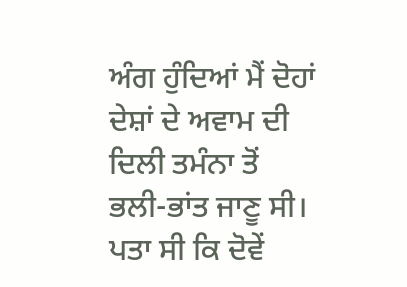ਅੰਗ ਹੁੰਦਿਆਂ ਮੈਂ ਦੋਹਾਂ ਦੇਸ਼ਾਂ ਦੇ ਅਵਾਮ ਦੀ ਦਿਲੀ ਤਮੰਨਾ ਤੋਂ ਭਲੀ-ਭਾਂਤ ਜਾਣੂ ਸੀ। ਪਤਾ ਸੀ ਕਿ ਦੋਵੇਂ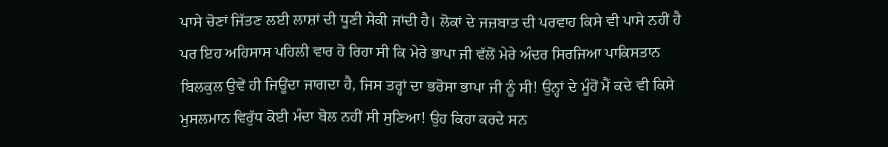ਪਾਸੇ ਚੋਣਾਂ ਜਿੱਤਣ ਲਈ ਲਾਸ਼ਾਂ ਦੀ ਧੂਣੀ ਸੇਕੀ ਜਾਂਦੀ ਹੈ। ਲੋਕਾਂ ਦੇ ਜਜ਼ਬਾਤ ਦੀ ਪਰਵਾਹ ਕਿਸੇ ਵੀ ਪਾਸੇ ਨਹੀਂ ਹੈ ਪਰ ਇਹ ਅਹਿਸਾਸ ਪਹਿਲੀ ਵਾਰ ਹੋ ਰਿਹਾ ਸੀ ਕਿ ਮੇਰੇ ਭਾਪਾ ਜੀ ਵੱਲੋਂ ਮੇਰੇ ਅੰਦਰ ਸਿਰਜਿਆ ਪਾਕਿਸਤਾਨ ਬਿਲਕੁਲ ਉਵੇਂ ਹੀ ਜਿਊਂਦਾ ਜਾਗਦਾ ਹੈ, ਜਿਸ ਤਰ੍ਹਾਂ ਦਾ ਭਰੋਸਾ ਭਾਪਾ ਜੀ ਨੂੰ ਸੀ! ਉਨ੍ਹਾਂ ਦੇ ਮੂੰਹੋਂ ਮੈਂ ਕਦੇ ਵੀ ਕਿਸੇ ਮੁਸਲਮਾਨ ਵਿਰੁੱਧ ਕੋਈ ਮੰਦਾ ਬੋਲ ਨਹੀਂ ਸੀ ਸੁਣਿਆ! ਉਹ ਕਿਹਾ ਕਰਦੇ ਸਨ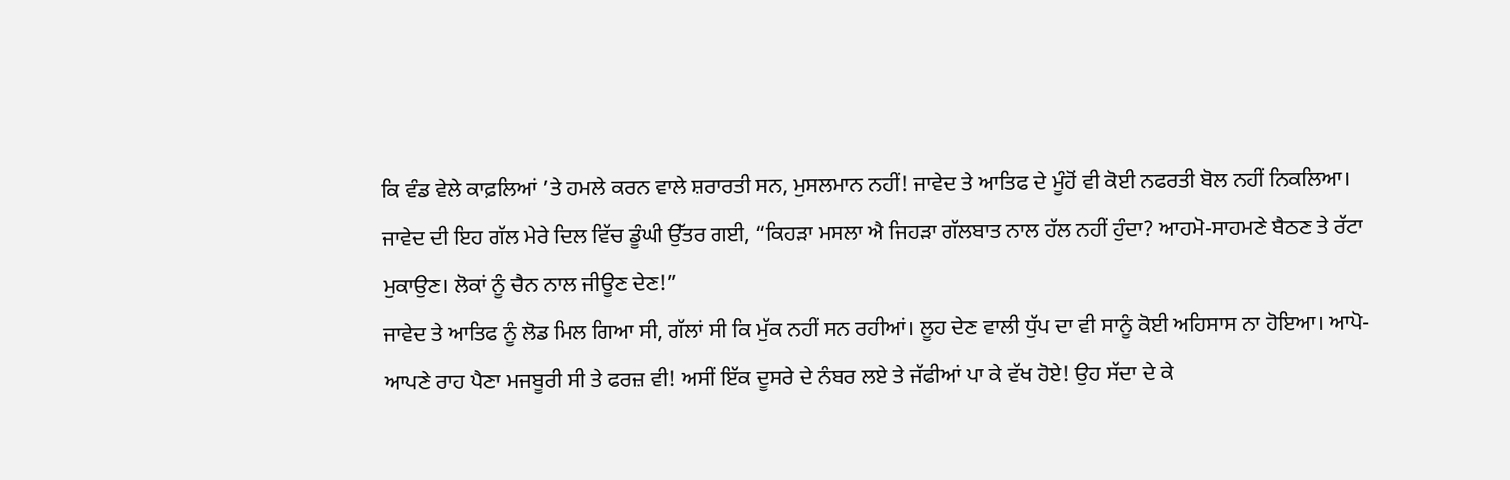ਕਿ ਵੰਡ ਵੇਲੇ ਕਾਫ਼ਲਿਆਂ ’ਤੇ ਹਮਲੇ ਕਰਨ ਵਾਲੇ ਸ਼ਰਾਰਤੀ ਸਨ, ਮੁਸਲਮਾਨ ਨਹੀਂ! ਜਾਵੇਦ ਤੇ ਆਤਿਫ ਦੇ ਮੂੰਹੋਂ ਵੀ ਕੋਈ ਨਫਰਤੀ ਬੋਲ ਨਹੀਂ ਨਿਕਲਿਆ।
ਜਾਵੇਦ ਦੀ ਇਹ ਗੱਲ ਮੇਰੇ ਦਿਲ ਵਿੱਚ ਡੂੰਘੀ ਉੱਤਰ ਗਈ, “ਕਿਹੜਾ ਮਸਲਾ ਐ ਜਿਹੜਾ ਗੱਲਬਾਤ ਨਾਲ ਹੱਲ ਨਹੀਂ ਹੁੰਦਾ? ਆਹਮੋ-ਸਾਹਮਣੇ ਬੈਠਣ ਤੇ ਰੱਟਾ ਮੁਕਾਉਣ। ਲੋਕਾਂ ਨੂੰ ਚੈਨ ਨਾਲ ਜੀਊਣ ਦੇਣ!”
ਜਾਵੇਦ ਤੇ ਆਤਿਫ ਨੂੰ ਲੋਡ ਮਿਲ ਗਿਆ ਸੀ, ਗੱਲਾਂ ਸੀ ਕਿ ਮੁੱਕ ਨਹੀਂ ਸਨ ਰਹੀਆਂ। ਲੂਹ ਦੇਣ ਵਾਲੀ ਧੁੱਪ ਦਾ ਵੀ ਸਾਨੂੰ ਕੋਈ ਅਹਿਸਾਸ ਨਾ ਹੋਇਆ। ਆਪੋ-ਆਪਣੇ ਰਾਹ ਪੈਣਾ ਮਜਬੂਰੀ ਸੀ ਤੇ ਫਰਜ਼ ਵੀ! ਅਸੀਂ ਇੱਕ ਦੂਸਰੇ ਦੇ ਨੰਬਰ ਲਏ ਤੇ ਜੱਫੀਆਂ ਪਾ ਕੇ ਵੱਖ ਹੋਏ! ਉਹ ਸੱਦਾ ਦੇ ਕੇ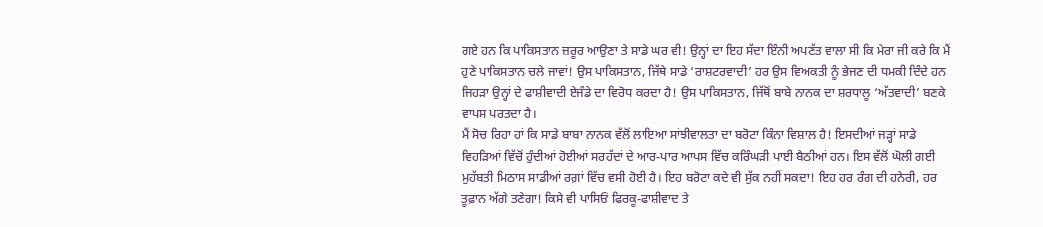ਗਏ ਹਨ ਕਿ ਪਾਕਿਸਤਾਨ ਜ਼ਰੂਰ ਆਉਣਾ ਤੇ ਸਾਡੇ ਘਰ ਵੀ! ਉਨ੍ਹਾਂ ਦਾ ਇਹ ਸੱਦਾ ਇੰਨੀ ਅਪਣੱਤ ਵਾਲਾ ਸੀ ਕਿ ਮੇਰਾ ਜੀ ਕਰੇ ਕਿ ਮੈਂ ਹੁਣੇ ਪਾਕਿਸਤਾਨ ਚਲੇ ਜਾਵਾਂ! ਉਸ ਪਾਕਿਸਤਾਨ, ਜਿੱਥੇ ਸਾਡੇ ‘ਰਾਸ਼ਟਰਵਾਦੀ’ ਹਰ ਉਸ ਵਿਅਕਤੀ ਨੂੰ ਭੇਜਣ ਦੀ ਧਮਕੀ ਦਿੰਦੇ ਹਨ ਜਿਹੜਾ ਉਨ੍ਹਾਂ ਦੇ ਫਾਸ਼ੀਵਾਦੀ ਏਜੰਡੇ ਦਾ ਵਿਰੋਧ ਕਰਦਾ ਹੈ! ਉਸ ਪਾਕਿਸਤਾਨ, ਜਿੱਥੋਂ ਬਾਬੇ ਨਾਨਕ ਦਾ ਸ਼ਰਧਾਲੂ ‘ਅੱਤਵਾਦੀ’ ਬਣਕੇ ਵਾਪਸ ਪਰਤਦਾ ਹੈ।
ਮੈਂ ਸੋਚ ਰਿਹਾ ਹਾਂ ਕਿ ਸਾਡੇ ਬਾਬਾ ਨਾਨਕ ਵੱਲੋਂ ਲਾਇਆ ਸਾਂਝੀਵਾਲਤਾ ਦਾ ਬਰੋਟਾ ਕਿੰਨਾ ਵਿਸ਼ਾਲ ਹੈ! ਇਸਦੀਆਂ ਜੜ੍ਹਾਂ ਸਾਡੇ ਵਿਹੜਿਆਂ ਵਿੱਚੋਂ ਹੁੰਦੀਆਂ ਹੋਈਆਂ ਸਰਹੱਦਾਂ ਦੇ ਆਰ-ਪਾਰ ਆਪਸ ਵਿੱਚ ਕਰਿੰਘੜੀ ਪਾਈ ਬੈਠੀਆਂ ਹਨ। ਇਸ ਵੱਲੋਂ ਘੋਲੀ ਗਈ ਮੁਹੱਬਤੀ ਮਿਠਾਸ ਸਾਡੀਆਂ ਰਗ਼ਾਂ ਵਿੱਚ ਵਸੀ ਹੋਈ ਹੈ। ਇਹ ਬਰੋਟਾ ਕਦੇ ਵੀ ਸੁੱਕ ਨਹੀਂ ਸਕਦਾ! ਇਹ ਹਰ ਰੰਗ ਦੀ ਹਨੇਰੀ, ਹਰ ਤੂਫ਼ਾਨ ਅੱਗੇ ਤਣੇਗਾ! ਕਿਸੇ ਵੀ ਪਾਸਿਓਂ ਫਿਰਕੂ-ਫਾਸ਼ੀਵਾਦ ਤੇ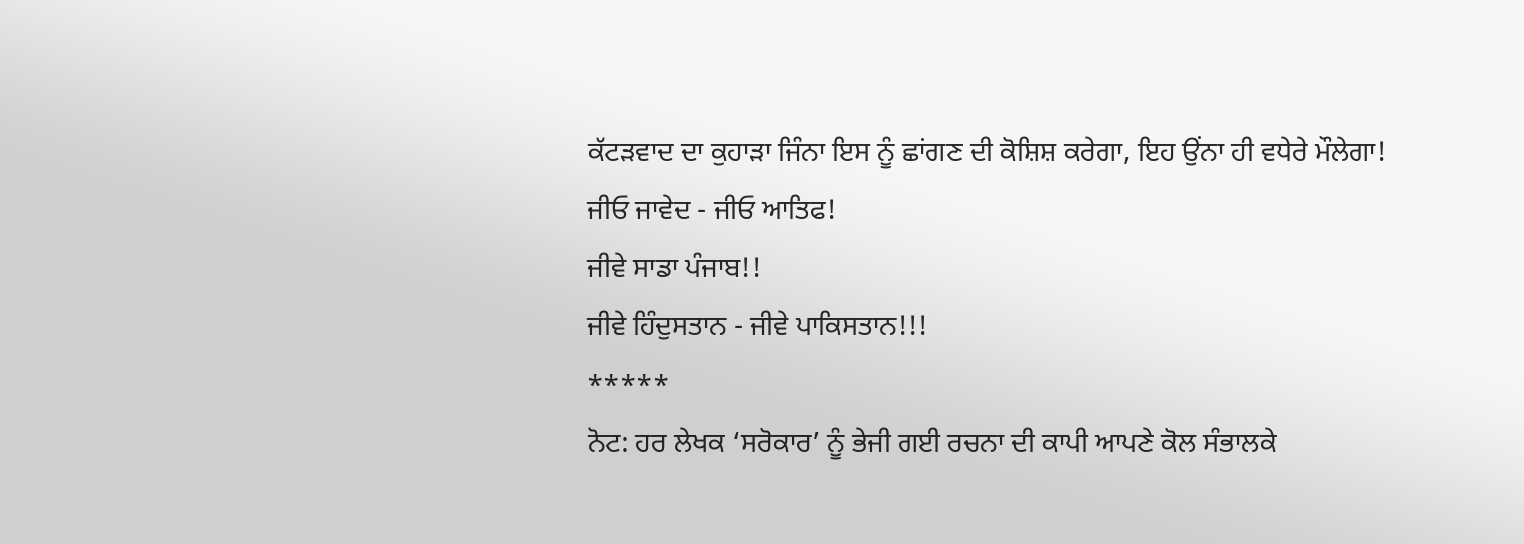ਕੱਟੜਵਾਦ ਦਾ ਕੁਹਾੜਾ ਜਿੰਨਾ ਇਸ ਨੂੰ ਛਾਂਗਣ ਦੀ ਕੋਸ਼ਿਸ਼ ਕਰੇਗਾ, ਇਹ ਉਂਨਾ ਹੀ ਵਧੇਰੇ ਮੌਲੇਗਾ!
ਜੀਓ ਜਾਵੇਦ - ਜੀਓ ਆਤਿਫ!
ਜੀਵੇ ਸਾਡਾ ਪੰਜਾਬ!!
ਜੀਵੇ ਹਿੰਦੁਸਤਾਨ - ਜੀਵੇ ਪਾਕਿਸਤਾਨ!!!
*****
ਨੋਟ: ਹਰ ਲੇਖਕ ‘ਸਰੋਕਾਰ’ ਨੂੰ ਭੇਜੀ ਗਈ ਰਚਨਾ ਦੀ ਕਾਪੀ ਆਪਣੇ ਕੋਲ ਸੰਭਾਲਕੇ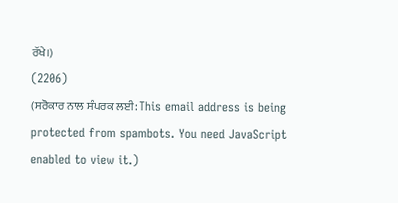ਰੱਖੇ।)
(2206)
(ਸਰੋਕਾਰ ਨਾਲ ਸੰਪਰਕ ਲਈ: This email address is being protected from spambots. You need JavaScript enabled to view it.)